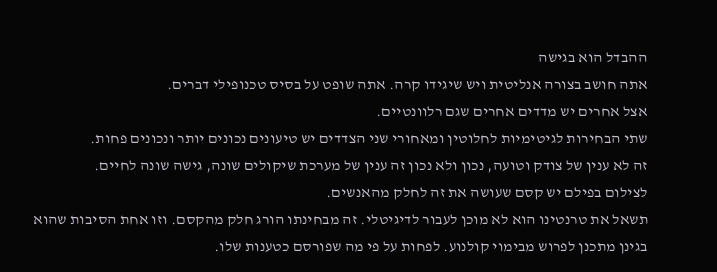ההבדל הוא בגישה
אתה חושב בצורה אנליטית ויש שיגידו קרה. אתה שופט על בסיס טכנופילי דברים.
אצל אחרים יש מדדים אחרים שגם רלוונטיים.
שתי הבחירות לגיטימיות לחלוטין ומאחורי שני הצדדים יש טיעונים נכונים יותר ונכונים פחות.
זה לא ענין של צודק וטועה, נכון ולא נכון זה ענין של מערכת שיקולים שונה, גישה שונה לחיים.
לצילום בפילם יש קסם שעושה את זה לחלק מהאנשים.
תשאל את טרנטינו הוא לא מוכן לעבור לדיגיטלי. זה מבחינתו הורג חלק מהקסם. וזו אחת הסיבות שהוא בגינן מתכנן לפרוש מבימוי קולנוע. לפחות על פי מה שפורסם כטענות שלו.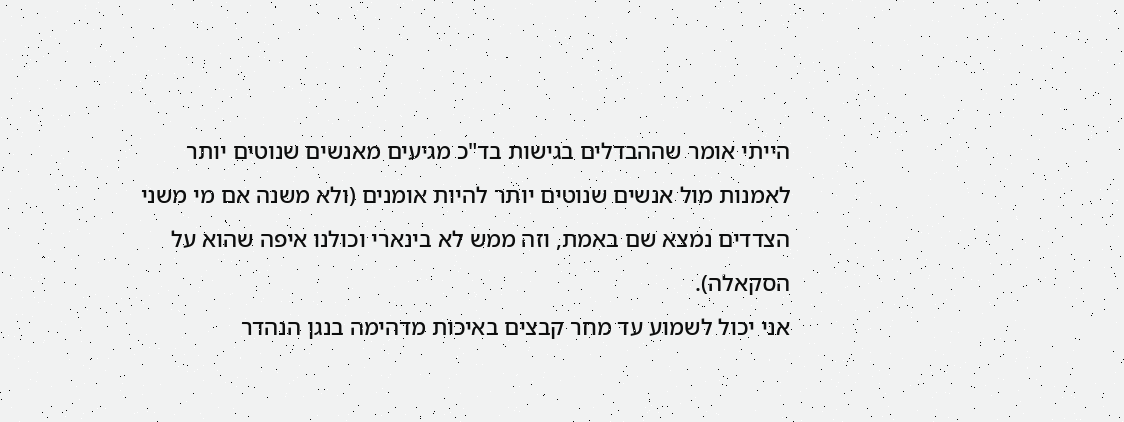הייתי אומר שההבדלים בגישות בד"כ מגיעים מאנשים שנוטים יותר לאמנות מול אנשים שנוטים יותר להיות אומנים (ולא משנה אם מי משני הצדדים נמצא שם באמת, וזה ממש לא בינארי וכולנו איפה שהוא על הסקאלה).
אני יכול לשמוע עד מחר קבצים באיכות מדהימה בנגן הנהדר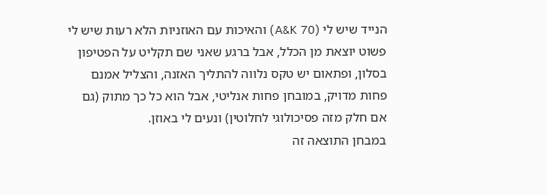הנייד שיש לי (A&K 70) והאיכות עם האוזניות הלא רעות שיש לי פשוט יוצאת מן הכלל, אבל ברגע שאני שם תקליט על הפטיפון בסלון, ופתאום יש טקס נלווה להתליך האזנה, והצליל אמנם פחות מדויק, במובחן פחות אנליטי, אבל הוא כל כך מתוק (גם אם חלק מזה פסיכולוגי לחלוטין) ונעים לי באוזן.
במבחן התוצאה זה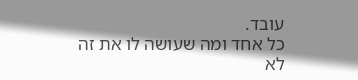עובד.
כל אחד ומה שעושה לו את זה
לא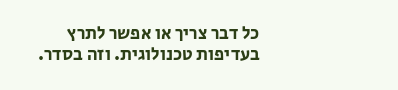כל דבר צריך או אפשר לתרץ בעדיפות טכנולוגית. וזה בסדר.